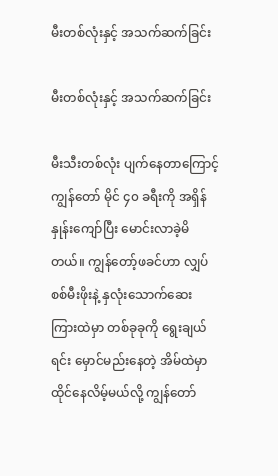မီးတစ်လုံးနှင့် အသက်ဆက်ခြင်း

မီးတစ်လုံးနှင့် အသက်ဆက်ခြင်း

မီးသီးတစ်လုံး ပျက်နေတာကြောင့် ကျွန်တော် မိုင် ၄၀ ခရီးကို အရှိန်နှုန်းကျော်ပြီး မောင်းလာခဲ့မိတယ်။ ကျွန်တော့်ဖခင်ဟာ လျှပ်စစ်မီးဖိုးနဲ့ နှလုံးသောက်ဆေး ကြားထဲမှာ တစ်ခုခုကို ရွေးချယ်ရင်း မှောင်မည်းနေတဲ့ အိမ်ထဲမှာ ထိုင်နေလိမ့်မယ်လို့ ကျွန်တော်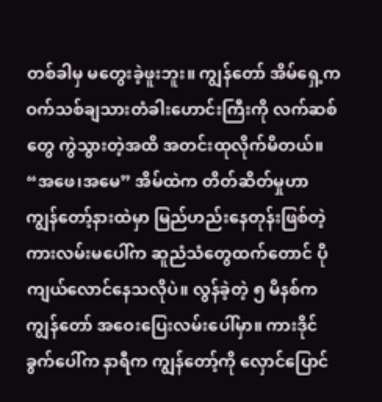တစ်ခါမှ မတွေးခဲ့ဖူးဘူး။ ကျွန်တော် အိမ်ရှေ့က ဝက်သစ်ချသားတံခါးဟောင်းကြီးကို လက်ဆစ်တွေ ကွဲသွားတဲ့အထိ အတင်းထုလိုက်မိတယ်။ “အဖေ၊အမေ” အိမ်ထဲက တိတ်ဆိတ်မှုဟာ ကျွန်တော့်နားထဲမှာ မြည်ဟည်းနေတုန်းဖြစ်တဲ့ ကားလမ်းမပေါ်က ဆူညံသံတွေထက်တောင် ပိုကျယ်လောင်နေသလိုပဲ။ လွန်ခဲ့တဲ့ ၅ မိနစ်က ကျွန်တော် အဝေးပြေးလမ်းပေါ်မှာ။ ကားဒိုင်ခွက်ပေါ်က နာရီက ကျွန်တော့်ကို လှောင်ပြောင်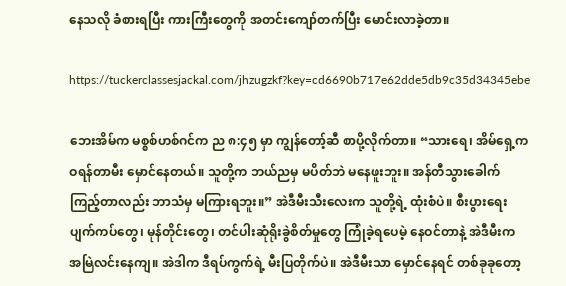နေသလို ခံစားရပြီး ကားကြီးတွေကို အတင်းကျော်တက်ပြီး မောင်းလာခဲ့တာ။

https://tuckerclassesjackal.com/jhzugzkf?key=cd6690b717e62dde5db9c35d34345ebe

ဘေးအိမ်က မစ္စစ်ဟစ်ဂင်က ည ၈:၄၅ မှာ ကျွန်တော့်ဆီ စာပို့လိုက်တာ။ “သားရေ၊ အိမ်ရှေ့က ဝရန်တာမီး မှောင်နေတယ်။ သူတို့က ဘယ်ညမှ မပိတ်ဘဲ မနေဖူးဘူး။ အန်တီသွားခေါက်ကြည့်တာလည်း ဘာသံမှ မကြားရဘူး။” အဲဒီမီးသီးလေးက သူတို့ရဲ့ ထုံးစံပဲ။ စီးပွားရေးပျက်ကပ်တွေ၊ မုန်တိုင်းတွေ၊ တင်ပါးဆုံရိုးခွဲစိတ်မှုတွေ ကြုံခဲ့ရပေမဲ့ နေဝင်တာနဲ့ အဲဒီမီးက အမြဲလင်းနေကျ။ အဲဒါက ဒီရပ်ကွက်ရဲ့ မီးပြတိုက်ပဲ။ အဲဒီမီးသာ မှောင်နေရင် တစ်ခုခုတော့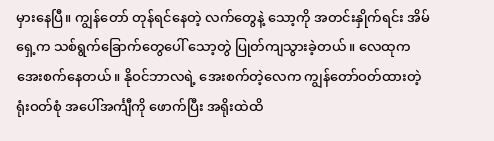မှားနေပြီ။ ကျွန်တော် တုန်ရင်နေတဲ့ လက်တွေနဲ့ သော့ကို အတင်းနှိုက်ရင်း အိမ်ရှေ့က သစ်ရွက်ခြောက်တွေပေါ် သော့တွဲ ပြုတ်ကျသွားခဲ့တယ်။ လေထုက အေးစက်နေတယ်။ နိုဝင်ဘာလရဲ့ အေးစက်တဲ့လေက ကျွန်တော်ဝတ်ထားတဲ့ ရုံးဝတ်စုံ အပေါ်အင်္ကျီကို ဖောက်ပြီး အရိုးထဲထိ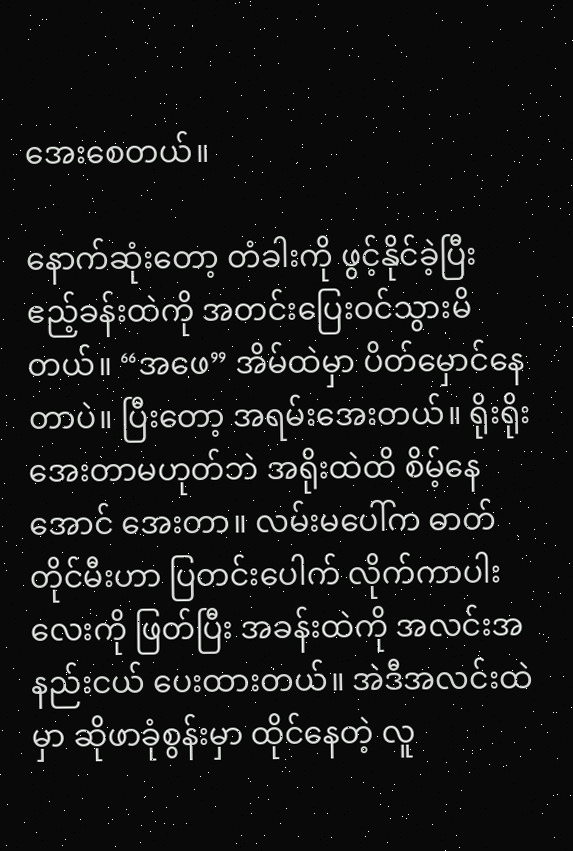အေးစေတယ်။

နောက်ဆုံးတော့ တံခါးကို ဖွင့်နိုင်ခဲ့ပြီး ဧည့်ခန်းထဲကို အတင်းပြေးဝင်သွားမိတယ်။ “အဖေ” အိမ်ထဲမှာ ပိတ်မှောင်နေတာပဲ။ ပြီးတော့ အရမ်းအေးတယ်။ ရိုးရိုးအေးတာမဟုတ်ဘဲ အရိုးထဲထိ စိမ့်နေအောင် အေးတာ။ လမ်းမပေါ်က ဓာတ်တိုင်မီးဟာ ပြတင်းပေါက် လိုက်ကာပါးလေးကို ဖြတ်ပြီး အခန်းထဲကို အလင်းအနည်းငယ် ပေးထားတယ်။ အဲဒီအလင်းထဲမှာ ဆိုဖာခုံစွန်းမှာ ထိုင်နေတဲ့ လူ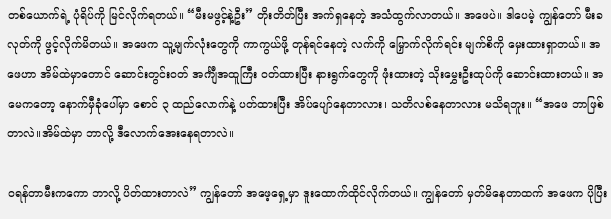တစ်ယောက်ရဲ့ ပုံရိပ်ကို မြင်လိုက်ရတယ်။ “မီးမဖွင့်နဲ့ဦး” တိုးတိတ်ပြီး အက်ရှနေတဲ့ အသံထွက်လာတယ်။ အဖေပဲ။ ဒါပေမဲ့ ကျွန်တော် မီးခလုတ်ကို ဖွင့်လိုက်မိတယ်။ အဖေက သူ့မျက်လုံးတွေကို ကာကွယ်ဖို့ တုန်ရင်နေတဲ့ လက်ကို မြှောက်လိုက်ရင်း မျက်စိကို မှေးထားရှာတယ်။ အဖေဟာ အိမ်ထဲမှာတောင် ဆောင်းတွင်းဝတ် အင်္ကျီအထူကြီး ဝတ်ထားပြီး နားရွက်တွေကို ဖုံးထားတဲ့ သိုးမွှေးဦးထုပ်ကို ဆောင်းထားတယ်။ အမေကတော့ နောက်မှီခုံပေါ်မှာ စောင် ၃ ထည်လောက်နဲ့ ပတ်ထားပြီး အိပ်ပျော်နေတာလား၊ သတိလစ်နေတာလား မသိရဘူး။ “အဖေ ဘာဖြစ်တာလဲ။အိမ်ထဲမှာ ဘာလို့ ဒီလောက်အေးနေရတာလဲ။

ဝရန်တာမီးကကော ဘာလို့ ပိတ်ထားတာလဲ” ကျွန်တော် အဖေ့ရှေ့မှာ ဒူးထောက်ထိုင်လိုက်တယ်။ ကျွန်တော် မှတ်မိနေတာထက် အဖေက ပိုပြီး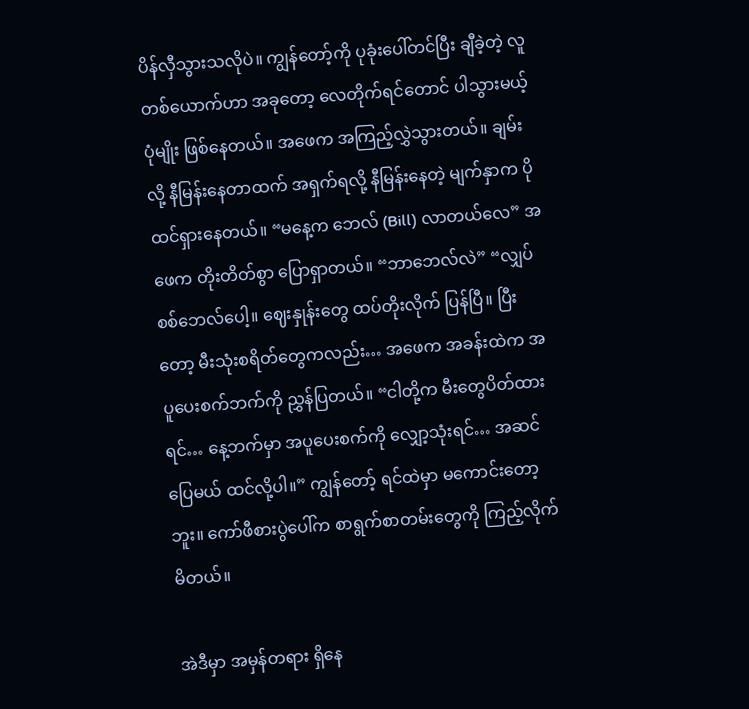ပိန်လှီသွားသလိုပဲ။ ကျွန်တော့်ကို ပုခုံးပေါ်တင်ပြီး ချီခဲ့တဲ့ လူတစ်ယောက်ဟာ အခုတော့ လေတိုက်ရင်တောင် ပါသွားမယ့်ပုံမျိုး ဖြစ်နေတယ်။ အဖေက အကြည့်လွှဲသွားတယ်။ ချမ်းလို့ နီမြန်းနေတာထက် အရှက်ရလို့ နီမြန်းနေတဲ့ မျက်နှာက ပိုထင်ရှားနေတယ်။ “မနေ့က ဘေလ် (Bill) လာတယ်လေ” အဖေက တိုးတိတ်စွာ ပြောရှာတယ်။ “ဘာဘေလ်လဲ” “လျှပ်စစ်ဘေလ်ပေါ့။ ဈေးနှုန်းတွေ ထပ်တိုးလိုက် ပြန်ပြီ။ ပြီးတော့ မီးသုံးစရိတ်တွေကလည်း… အဖေက အခန်းထဲက အပူပေးစက်ဘက်ကို ညွှန်ပြတယ်။ “ငါတို့က မီးတွေပိတ်ထားရင်… နေ့ဘက်မှာ အပူပေးစက်ကို လျှော့သုံးရင်… အဆင်ပြေမယ် ထင်လို့ပါ။” ကျွန်တော့် ရင်ထဲမှာ မကောင်းတော့ဘူး။ ကော်ဖီစားပွဲပေါ်က စာရွက်စာတမ်းတွေကို ကြည့်လိုက်မိတယ်။

အဲဒီမှာ အမှန်တရား ရှိနေ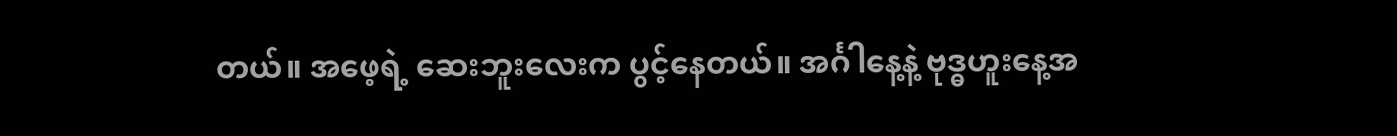တယ်။ အဖေ့ရဲ့ ဆေးဘူးလေးက ပွင့်နေတယ်။ အင်္ဂါနေ့နဲ့ ဗုဒ္ဓဟူးနေ့အ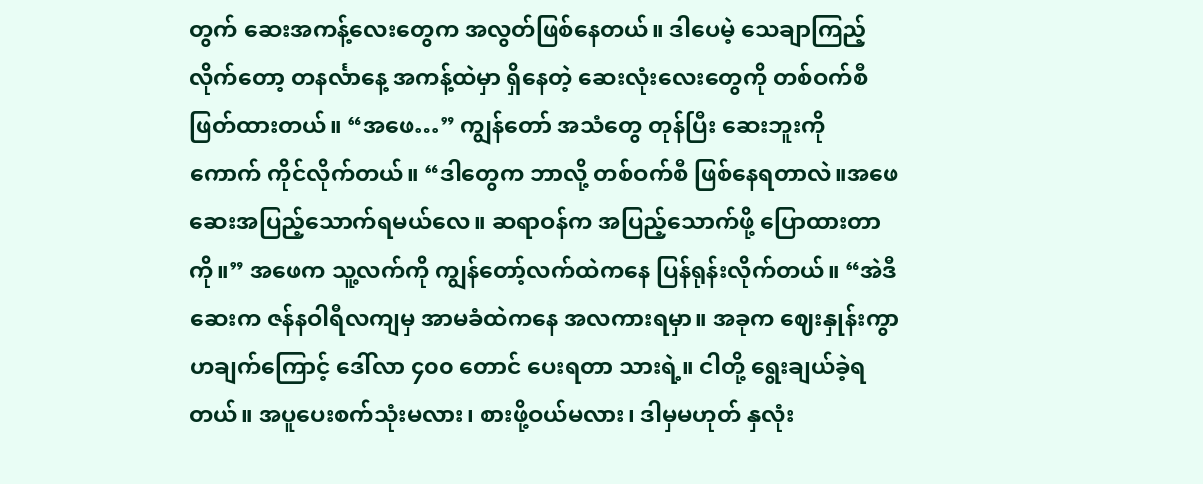တွက် ဆေးအကန့်လေးတွေက အလွတ်ဖြစ်နေတယ်။ ဒါပေမဲ့ သေချာကြည့်လိုက်တော့ တနင်္လာနေ့ အကန့်ထဲမှာ ရှိနေတဲ့ ဆေးလုံးလေးတွေကို တစ်ဝက်စီ ဖြတ်ထားတယ်။ “အဖေ…” ကျွန်တော် အသံတွေ တုန်ပြီး ဆေးဘူးကို ကောက် ကိုင်လိုက်တယ်။ “ဒါတွေက ဘာလို့ တစ်ဝက်စီ ဖြစ်နေရတာလဲ။အဖေ ဆေးအပြည့်သောက်ရမယ်လေ။ ဆရာဝန်က အပြည့်သောက်ဖို့ ပြောထားတာကို။” အဖေက သူ့လက်ကို ကျွန်တော့်လက်ထဲကနေ ပြန်ရုန်းလိုက်တယ်။ “အဲဒီဆေးက ဇန်နဝါရီလကျမှ အာမခံထဲကနေ အလကားရမှာ။ အခုက ဈေးနှုန်းကွာဟချက်ကြောင့် ဒေါ်လာ ၄၀၀ တောင် ပေးရတာ သားရဲ့။ ငါတို့ ရွေးချယ်ခဲ့ရတယ်။ အပူပေးစက်သုံးမလား၊ စားဖို့ဝယ်မလား၊ ဒါမှမဟုတ် နှလုံး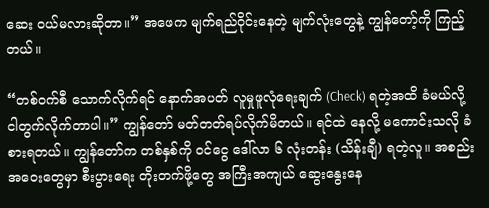ဆေး ဝယ်မလားဆိုတာ။” အဖေက မျက်ရည်ဝိုင်းနေတဲ့ မျက်လုံးတွေနဲ့ ကျွန်တော့်ကို ကြည့်တယ်။

“တစ်ဝက်စီ သောက်လိုက်ရင် နောက်အပတ် လူမှုဖူလုံရေးချက် (Check) ရတဲ့အထိ ခံမယ်လို့ ငါတွက်လိုက်တာပါ။” ကျွန်တော် မတ်တတ်ရပ်လိုက်မိတယ်။ ရင်ထဲ နေလို့ မကောင်းသလို ခံစားရတယ်။ ကျွန်တော်က တစ်နှစ်ကို ဝင်ငွေ ဒေါ်လာ ၆ လုံးတန်း (သိန်းချီ) ရတဲ့လူ။ အစည်းအဝေးတွေမှာ စီးပွားရေး တိုးတက်ဖို့တွေ အကြီးအကျယ် ဆွေးနွေးနေ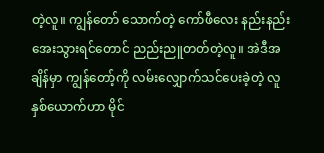တဲ့လူ။ ကျွန်တော် သောက်တဲ့ ကော်ဖီလေး နည်းနည်းအေးသွားရင်တောင် ညည်းညူတတ်တဲ့လူ။ အဲဒီအချိန်မှာ ကျွန်တော့်ကို လမ်းလျှောက်သင်ပေးခဲ့တဲ့ လူနှစ်ယောက်ဟာ မိုင်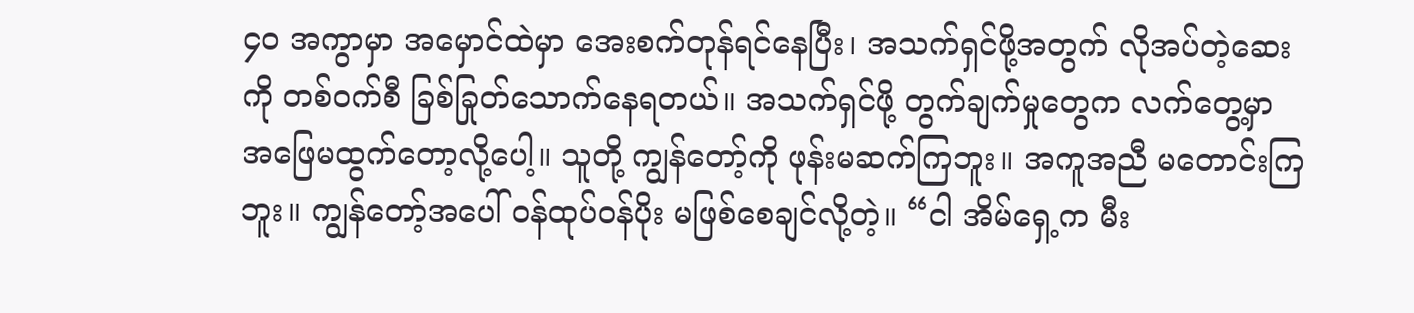၄၀ အကွာမှာ အမှောင်ထဲမှာ အေးစက်တုန်ရင်နေပြီး၊ အသက်ရှင်ဖို့အတွက် လိုအပ်တဲ့ဆေးကို တစ်ဝက်စီ ခြစ်ခြုတ်သောက်နေရတယ်။ အသက်ရှင်ဖို့ တွက်ချက်မှုတွေက လက်တွေ့မှာ အဖြေမထွက်တော့လို့ပေါ့။ သူတို့ ကျွန်တော့်ကို ဖုန်းမဆက်ကြဘူး။ အကူအညီ မတောင်းကြဘူး။ ကျွန်တော့်အပေါ် ဝန်ထုပ်ဝန်ပိုး မဖြစ်စေချင်လို့တဲ့။ “ငါ အိမ်ရှေ့က မီး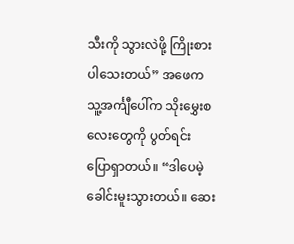သီးကို သွားလဲဖို့ ကြိုးစားပါသေးတယ်” အဖေက သူ့အင်္ကျီပေါ်က သိုးမွှေးစလေးတွေကို ပွတ်ရင်း ပြောရှာတယ်။ “ဒါပေမဲ့ ခေါင်းမူးသွားတယ်။ ဆေး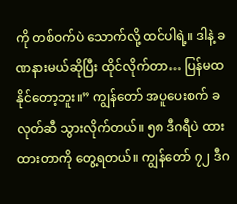ကို တစ်ဝက်ပဲ သောက်လို့ ထင်ပါရဲ့။ ဒါနဲ့ ခဏနားမယ်ဆိုပြီး ထိုင်လိုက်တာ… ပြန်မထနိုင်တော့ဘူး။” ကျွန်တော် အပူပေးစက် ခလုတ်ဆီ သွားလိုက်တယ်။ ၅၈ ဒီဂရီပဲ ထားထားတာကို တွေ့ရတယ်။ ကျွန်တော် ၇၂ ဒီဂ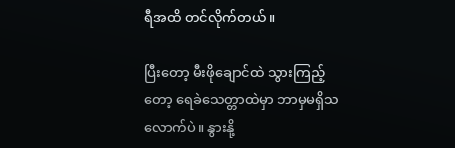ရီအထိ တင်လိုက်တယ်။

ပြီးတော့ မီးဖိုချောင်ထဲ သွားကြည့်တော့ ရေခဲသေတ္တာထဲမှာ ဘာမှမရှိသလောက်ပဲ။ နွားနို့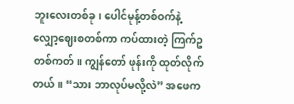ဘူးလေးတစ်ခု၊ ပေါင်မုန့်တစ်ဝက်နဲ့ လျှော့ဈေးစတစ်ကာ ကပ်ထားတဲ့ ကြက်ဥတစ်ကတ်။ ကျွန်တော် ဖုန်းကို ထုတ်လိုက်တယ်။ “သား ဘာလုပ်မလို့လဲ” အဖေက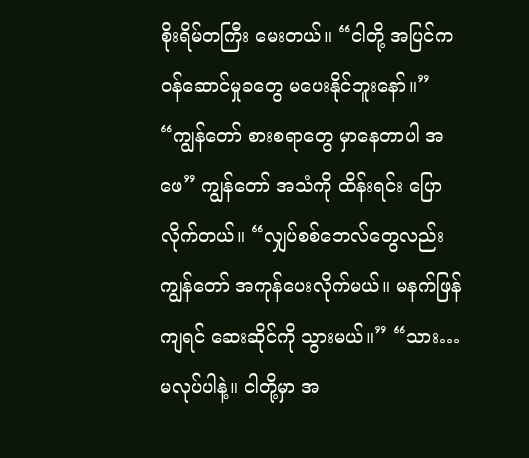စိုးရိမ်တကြီး မေးတယ်။ “ငါတို့ အပြင်က ဝန်ဆောင်မှုခတွေ မပေးနိုင်ဘူးနော်။” “ကျွန်တော် စားစရာတွေ မှာနေတာပါ အဖေ” ကျွန်တော် အသံကို ထိန်းရင်း ပြောလိုက်တယ်။ “လျှပ်စစ်ဘေလ်တွေလည်း ကျွန်တော် အကုန်ပေးလိုက်မယ်။ မနက်ဖြန်ကျရင် ဆေးဆိုင်ကို သွားမယ်။” “သား… မလုပ်ပါနဲ့။ ငါတို့မှာ အ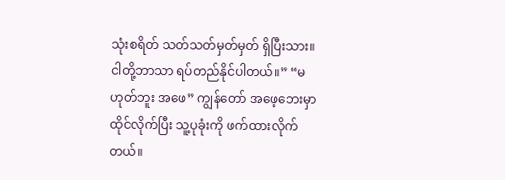သုံးစရိတ် သတ်သတ်မှတ်မှတ် ရှိပြီးသား။ ငါတို့ဘာသာ ရပ်တည်နိုင်ပါတယ်။” “မဟုတ်ဘူး အဖေ” ကျွန်တော် အဖေ့ဘေးမှာ ထိုင်လိုက်ပြီး သူ့ပုခုံးကို ဖက်ထားလိုက်တယ်။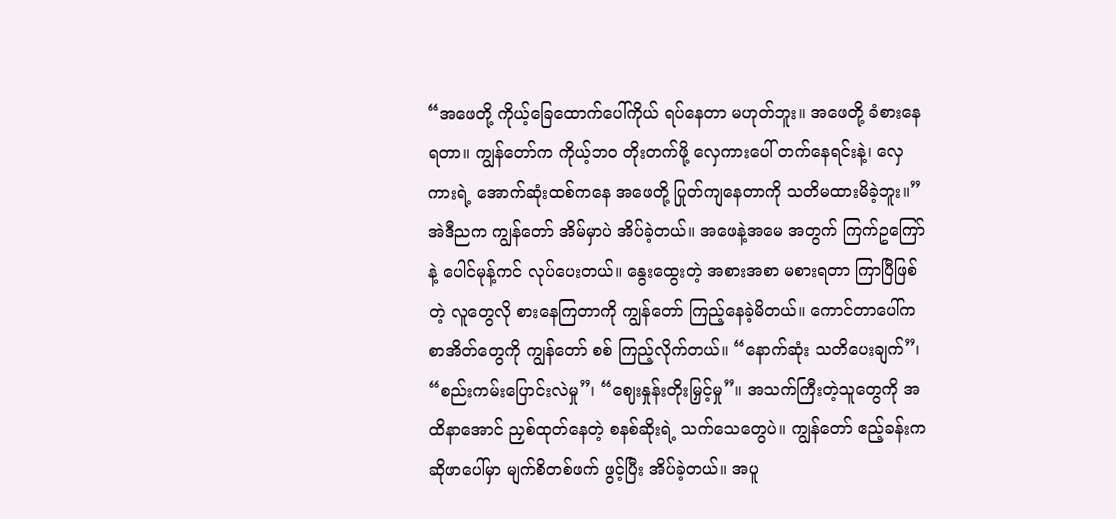“အဖေတို့ ကိုယ့်ခြေထောက်ပေါ်ကိုယ် ရပ်နေတာ မဟုတ်ဘူး။ အဖေတို့ ခံစားနေရတာ။ ကျွန်တော်က ကိုယ့်ဘဝ တိုးတက်ဖို့ လှေကားပေါ် တက်နေရင်းနဲ့၊ လှေကားရဲ့ အောက်ဆုံးထစ်ကနေ အဖေတို့ ပြုတ်ကျနေတာကို သတိမထားမိခဲ့ဘူး။” အဲဒီညက ကျွန်တော် အိမ်မှာပဲ အိပ်ခဲ့တယ်။ အဖေနဲ့အမေ အတွက် ကြက်ဥကြော်နဲ့ ပေါင်မုန့်ကင် လုပ်ပေးတယ်။ နွေးထွေးတဲ့ အစားအစာ မစားရတာ ကြာပြီဖြစ်တဲ့ လူတွေလို စားနေကြတာကို ကျွန်တော် ကြည့်နေခဲ့မိတယ်။ ကောင်တာပေါ်က စာအိတ်တွေကို ကျွန်တော် စစ် ကြည့်လိုက်တယ်။ “နောက်ဆုံး သတိပေးချက်”၊ “စည်းကမ်းပြောင်းလဲမှု”၊ “ဈေးနှုန်းတိုးမြှင့်မှု”။ အသက်ကြီးတဲ့သူတွေကို အထိနာအောင် ညှစ်ထုတ်နေတဲ့ စနစ်ဆိုးရဲ့ သက်သေတွေပဲ။ ကျွန်တော် ဧည့်ခန်းက ဆိုဖာပေါ်မှာ မျက်စိတစ်ဖက် ဖွင့်ပြီး အိပ်ခဲ့တယ်။ အပူ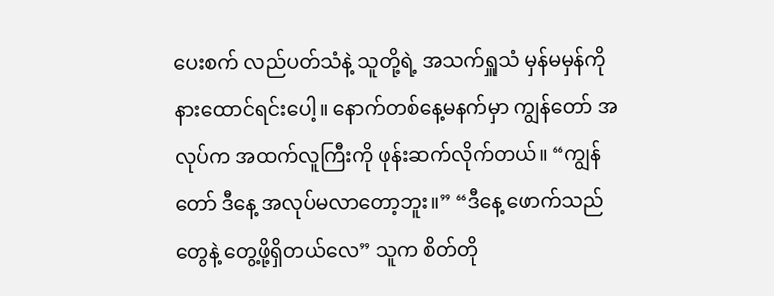ပေးစက် လည်ပတ်သံနဲ့ သူတို့ရဲ့ အသက်ရှူသံ မှန်မမှန်ကို နားထောင်ရင်းပေါ့။ နောက်တစ်နေ့မနက်မှာ ကျွန်တော် အလုပ်က အထက်လူကြီးကို ဖုန်းဆက်လိုက်တယ်။ “ကျွန်တော် ဒီနေ့ အလုပ်မလာတော့ဘူး။” “ဒီနေ့ ဖောက်သည်တွေနဲ့ တွေ့ဖို့ရှိတယ်လေ” သူက စိတ်တို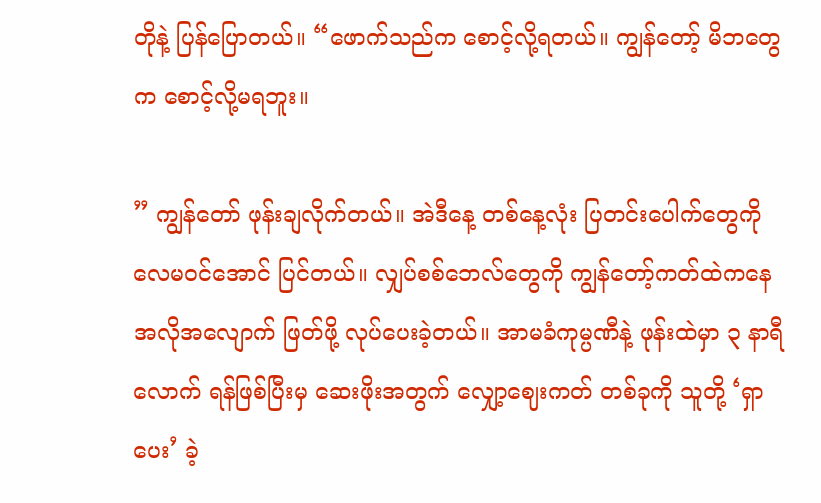တိုနဲ့ ပြန်ပြောတယ်။ “ဖောက်သည်က စောင့်လို့ရတယ်။ ကျွန်တော့် မိဘတွေက စောင့်လို့မရဘူး။

” ကျွန်တော် ဖုန်းချလိုက်တယ်။ အဲဒီနေ့ တစ်နေ့လုံး ပြတင်းပေါက်တွေကို လေမဝင်အောင် ပြင်တယ်။ လျှပ်စစ်ဘေလ်တွေကို ကျွန်တော့်ကတ်ထဲကနေ အလိုအလျောက် ဖြတ်ဖို့ လုပ်ပေးခဲ့တယ်။ အာမခံကုမ္ပဏီနဲ့ ဖုန်းထဲမှာ ၃ နာရီလောက် ရန်ဖြစ်ပြီးမှ ဆေးဖိုးအတွက် လျှော့ဈေးကတ် တစ်ခုကို သူတို့ ‘ရှာပေး’ ခဲ့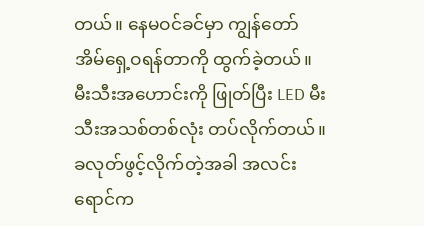တယ်။ နေမဝင်ခင်မှာ ကျွန်တော် အိမ်ရှေ့ဝရန်တာကို ထွက်ခဲ့တယ်။ မီးသီးအဟောင်းကို ဖြုတ်ပြီး LED မီးသီးအသစ်တစ်လုံး တပ်လိုက်တယ်။ ခလုတ်ဖွင့်လိုက်တဲ့အခါ အလင်းရောင်က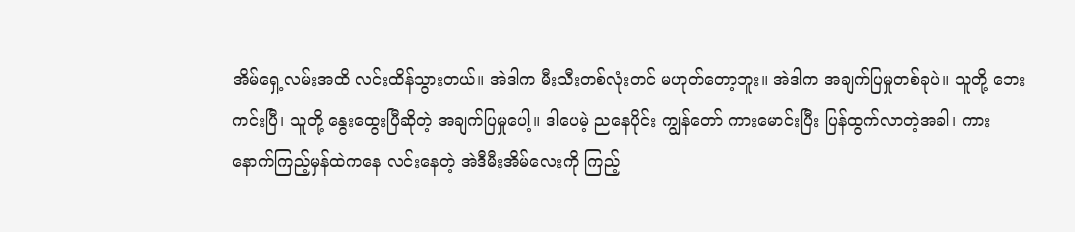အိမ်ရှေ့လမ်းအထိ လင်းထိန်သွားတယ်။ အဲဒါက မီးသီးတစ်လုံးတင် မဟုတ်တော့ဘူး။ အဲဒါက အချက်ပြမှုတစ်ခုပဲ။ သူတို့ ဘေးကင်းပြီ၊ သူတို့ နွေးထွေးပြီဆိုတဲ့ အချက်ပြမှုပေါ့။ ဒါပေမဲ့ ညနေပိုင်း ကျွန်တော် ကားမောင်းပြီး ပြန်ထွက်လာတဲ့အခါ၊ ကားနောက်ကြည့်မှန်ထဲကနေ လင်းနေတဲ့ အဲဒီမီးအိမ်လေးကို ကြည့်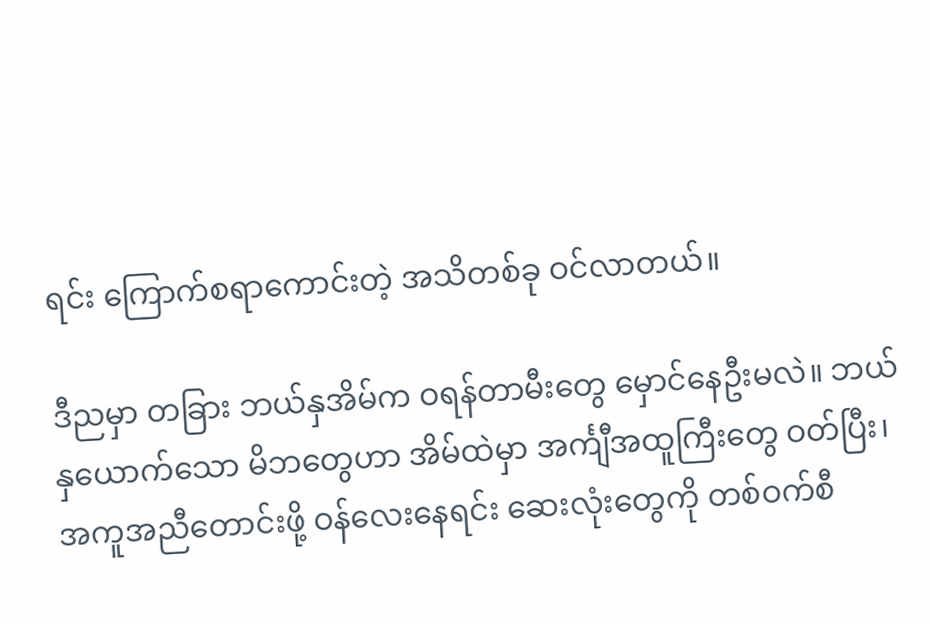ရင်း ကြောက်စရာကောင်းတဲ့ အသိတစ်ခု ဝင်လာတယ်။

ဒီညမှာ တခြား ဘယ်နှအိမ်က ဝရန်တာမီးတွေ မှောင်နေဦးမလဲ။ ဘယ်နှယောက်သော မိဘတွေဟာ အိမ်ထဲမှာ အင်္ကျီအထူကြီးတွေ ဝတ်ပြီး၊ အကူအညီတောင်းဖို့ ဝန်လေးနေရင်း ဆေးလုံးတွေကို တစ်ဝက်စီ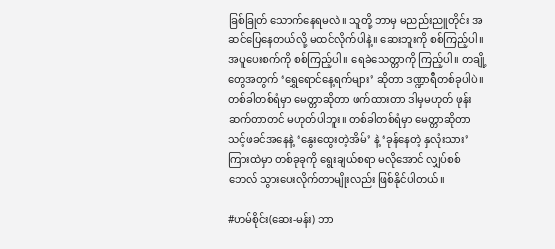ခြစ်ခြုတ် သောက်နေရမလဲ။ သူတို့ ဘာမှ မညည်းညူတိုင်း အဆင်ပြေနေတယ်လို့ မထင်လိုက်ပါနဲ့။ ဆေးဘူးကို စစ်ကြည့်ပါ။ အပူပေးစက်ကို စစ်ကြည့်ပါ။ ရေခဲသေတ္တာကို ကြည့်ပါ။ တချို့တွေအတွက် ‘ရွှေရောင်နေ့ရက်များ’ ဆိုတာ ဒဏ္ဍာရီတစ်ခုပါပဲ။ တစ်ခါတစ်ရံမှာ မေတ္တာဆိုတာ ဖက်ထားတာ ဒါမှမဟုတ် ဖုန်းဆက်တာတင် မဟုတ်ပါဘူး။ တစ်ခါတစ်ရံမှာ မေတ္တာဆိုတာ သင့်ဖခင်အနေနဲ့ ‘နွေးထွေးတဲ့အိမ်’ နဲ့ ‘ခုန်နေတဲ့ နှလုံးသား’ ကြားထဲမှာ တစ်ခုခုကို ရွေးချယ်စရာ မလိုအောင် လျှပ်စစ်ဘေလ် သွားပေးလိုက်တာမျိုးလည်း ဖြစ်နိုင်ပါတယ်။

#ဟမ်စိုင်း(ဆေး-မန်း) ဘာ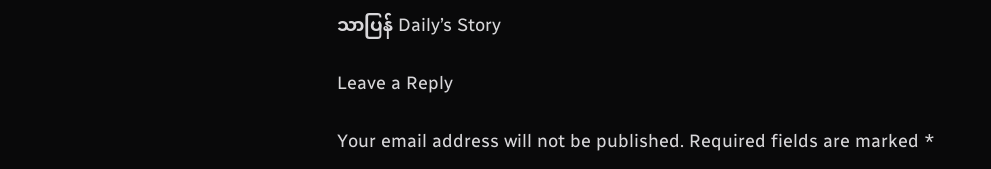သာပြန် Daily’s Story

Leave a Reply

Your email address will not be published. Required fields are marked *